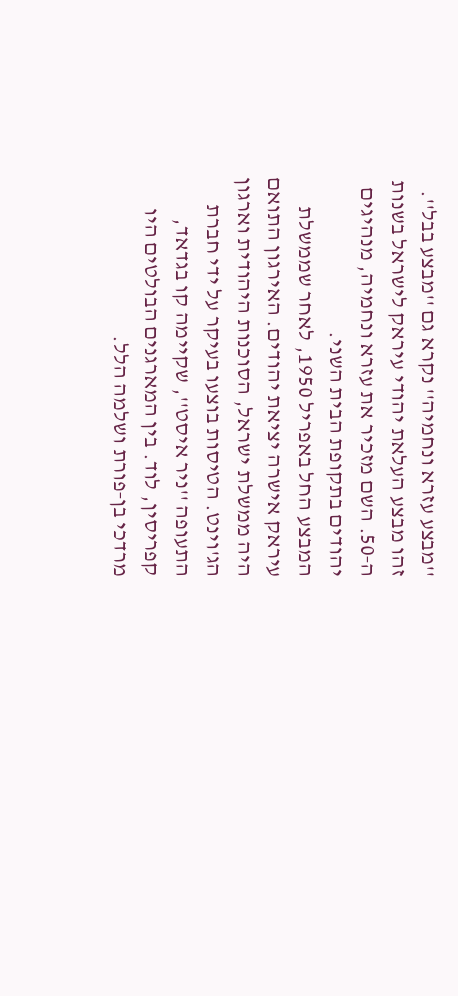''מבצע עזרא ונחמיה'' נקרא גם ''מבצע בבל''. זהו מבצע העלאת יהודי עיראק לישראל בשנות ה‑50. השם מזכיר את עזרא ונחמיה, מנהיגים יהודים בתקופת הבית השני.
המבצע החל באפריל 1950, לאחר שממשלת עיראק אישרה יציאת יהודים. האירגון התואם היה ממשלת ישראל, הסוכנות היהודית וארגון הג'וינט. הטיסות בוצעו בעיקר על ידי חברת התעופה ''ניר איסט'', שקיימה קו בגדאד, קפריסין, לוד. בין המארגנים הבולטים היו מרדכי בן‑פורת ושלמה הלל.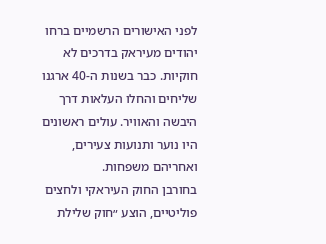לפני האישורים הרשמיים ברחו יהודים מעיראק בדרכים לא חוקיות. כבר בשנות ה‑40 ארגנו שליחים והחלו העלאות דרך היבשה והאוויר. עולים ראשונים היו נוער ותנועות צעירים, ואחריהם משפחות.
בחורבן החוק העיראקי ולחצים פוליטיים, הוצע ״חוק שלילת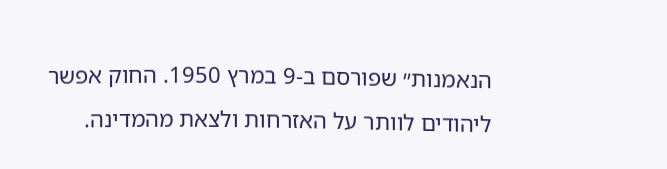הנאמנות״ שפורסם ב‑9 במרץ 1950. החוק אפשר ליהודים לוותר על האזרחות ולצאת מהמדינה.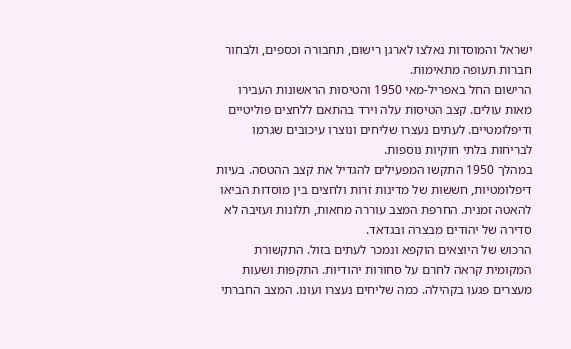ישראל והמוסדות נאלצו לארגן רישום, תחבורה וכספים, ולבחור חברות תעופה מתאימות.
הרישום החל באפריל‑מאי 1950 והטיסות הראשונות העבירו מאות עולים. קצב הטיסות עלה וירד בהתאם ללחצים פוליטיים ודיפלומטיים. לעתים נעצרו שליחים ונוצרו עיכובים שגרמו לבריחות בלתי חוקיות נוספות.
במהלך 1950 התקשו המפעילים להגדיל את קצב ההטסה. בעיות דיפלומטיות, חששות של מדינות זרות ולחצים בין מוסדות הביאו להאטה זמנית. החרפת המצב עוררה מחאות, תלונות ועזיבה לא סדירה של יהודים מבצרה ובגדאד.
הרכוש של היוצאים הוקפא ונמכר לעתים בזול. התקשורת המקומית קראה לחרם על סחורות יהודיות. התקפות ושעות מעצרים פגעו בקהילה. כמה שליחים נעצרו ועונו. המצב החברתי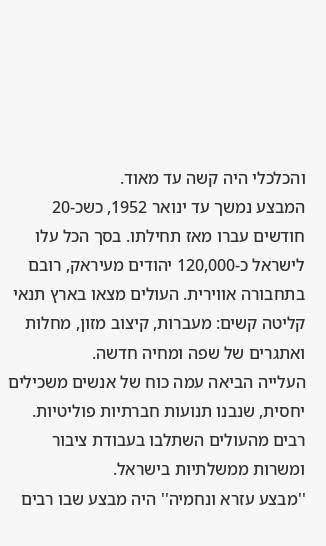והכלכלי היה קשה עד מאוד.
המבצע נמשך עד ינואר 1952, כשכ‑20 חודשים עברו מאז תחילתו. בסך הכל עלו לישראל כ‑120,000 יהודים מעיראק, רובם בתחבורה אווירית. העולים מצאו בארץ תנאי קליטה קשים: מעברות, קיצוב מזון, מחלות ואתגרים של שפה ומחיה חדשה.
העלייה הביאה עמה כוח של אנשים משכילים יחסית, שנבנו תנועות חברתיות פוליטיות. רבים מהעולים השתלבו בעבודת ציבור ומשרות ממשלתיות בישראל.
''מבצע עזרא ונחמיה'' היה מבצע שבו רבים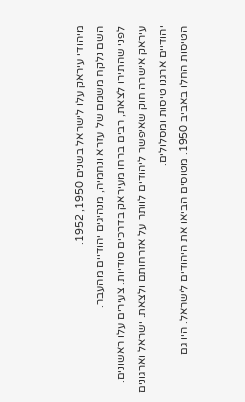מיהודי עיראק עלו לישראל בשנים 1950, 1952.
השם נלקח משמם של עזרא ונחמיה, מנהיגים יהודיים מהעבר.
לפני שהתירו לצאת, רבים ברחו מעיראק בדרכים סודיות. צעירים עלו ראשונים.
עיראק אישרה חוק שאיפשר ליהודים לוותר על אזרחותם ולצאת. ישראל וארגונים יהודיים ארגנו טיסות ומסלולים.
הטיסות החלו באביב 1950. מטוסים הביאו את היהודים לישראל. היו גם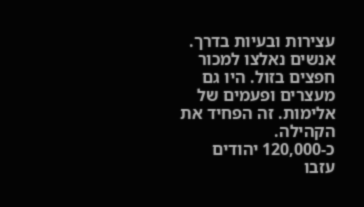עצירות ובעיות בדרך.
אנשים נאלצו למכור חפצים בזול. היו גם מעצרים ופעמים של אלימות. זה הפחיד את הקהילה.
כ‑120,000 יהודים עזבו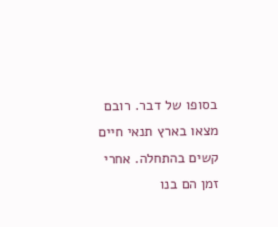בסופו של דבר. רובם מצאו בארץ תנאי חיים קשים בהתחלה. אחרי זמן הם בנו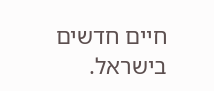חיים חדשים בישראל.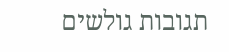תגובות גולשים